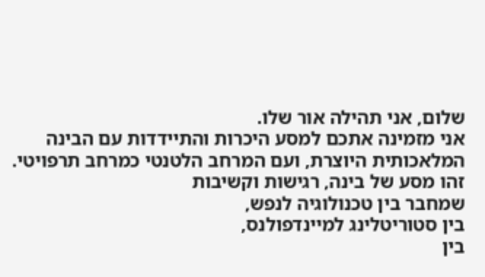שלום, אני תהילה אור שלו.
אני מזמינה אתכם למסע היכרות והתיידדות עם הבינה המלאכותית היוצרת, ועם המרחב הלטנטי כמרחב תרפויטי.
זהו מסע של בינה, רגישות וקשיבות
שמחבר בין טכנולוגיה לנפש,
בין סטוריטלינג למיינדפולנס,
בין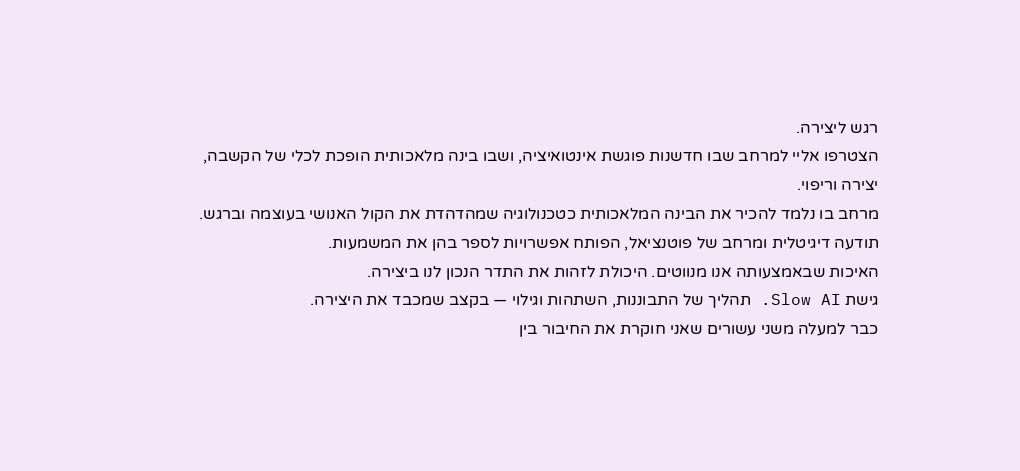רגש ליצירה.
הצטרפו אליי למרחב שבו חדשנות פוגשת אינטואיציה, ושבו בינה מלאכותית הופכת לכלי של הקשבה, יצירה וריפוי.
מרחב בו נלמד להכיר את הבינה המלאכותית כטכנולוגיה שמהדהדת את הקול האנושי בעוצמה וברגש.
תודעה דיגיטלית ומרחב של פוטנציאל, הפותח אפשרויות לספר בהן את המשמעות.
האיכות שבאמצעותה אנו מנווטים. היכולת לזהות את התדר הנכון לנו ביצירה.
גישת Slow AI. תהליך של התבוננות, השתהות וגילוי — בקצב שמכבד את היצירה.
כבר למעלה משני עשורים שאני חוקרת את החיבור בין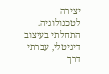יצירה לטכנולוגיה. התחלתי בעיצוב דיגיטלי, עברתי דרך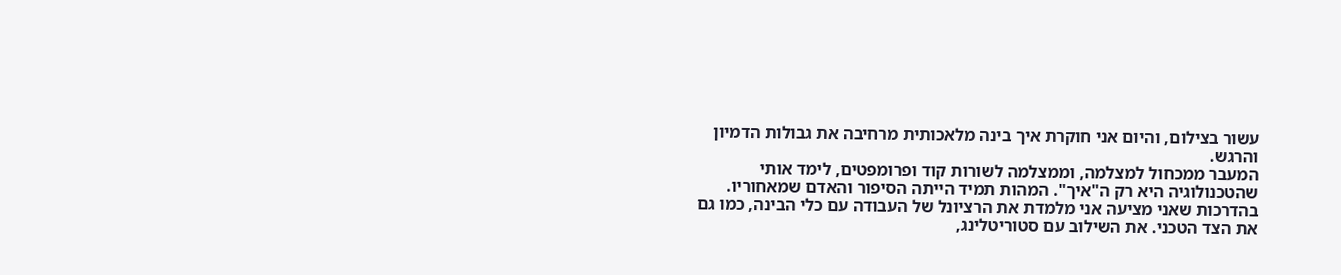עשור בצילום, והיום אני חוקרת איך בינה מלאכותית מרחיבה את גבולות הדמיון והרגש.
המעבר ממכחול למצלמה, וממצלמה לשורות קוד ופרומפטים, לימד אותי שהטכנולוגיה היא רק ה"איך". המהות תמיד הייתה הסיפור והאדם שמאחוריו.
בהדרכות שאני מציעה אני מלמדת את הרציונל של העבודה עם כלי הבינה, כמו גם את הצד הטכני. את השילוב עם סטוריטלינג,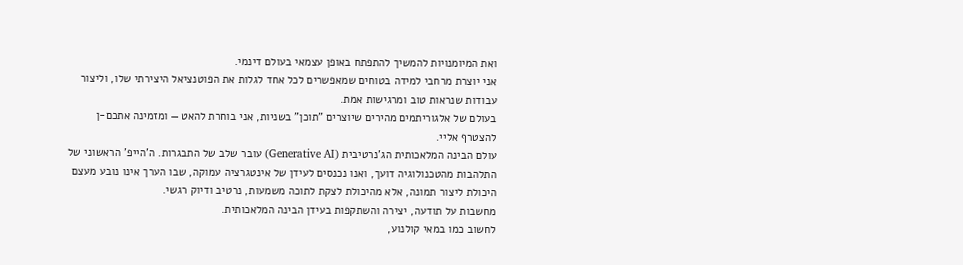ואת המיומנויות להמשיך להתפתח באופן עצמאי בעולם דינמי.
אני יוצרת מרחבי למידה בטוחים שמאפשרים לכל אחד לגלות את הפוטנציאל היצירתי שלו, וליצור עבודות שנראות טוב ומרגישות אמת.
בעולם של אלגוריתמים מהירים שיוצרים "תוכן" בשניות, אני בוחרת להאט — ומזמינה אתכם-ן להצטרף אליי.
עולם הבינה המלאכותית הג'נרטיבית (Generative AI) עובר שלב של התבגרות. ה'הייפ' הראשוני של התלהבות מהטכנולוגיה דועך, ואנו נכנסים לעידן של אינטגרציה עמוקה, שבו הערך אינו נובע מעצם היכולת ליצור תמונה, אלא מהיכולת לצקת לתוכה משמעות, נרטיב ודיוק רגשי.
מחשבות על תודעה, יצירה והשתקפות בעידן הבינה המלאכותית.
לחשוב כמו במאי קולנוע,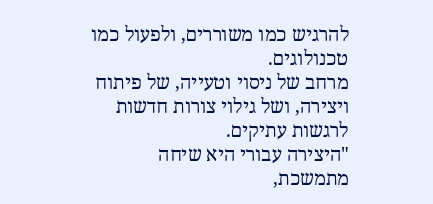להרגיש כמו משוררים, ולפעול כמו טכנולוגים.
מרחב של ניסוי וטעייה, של פיתוח ויצירה, ושל גילוי צורות חדשות לרגשות עתיקים.
"היצירה עבורי היא שיחה מתמשכת,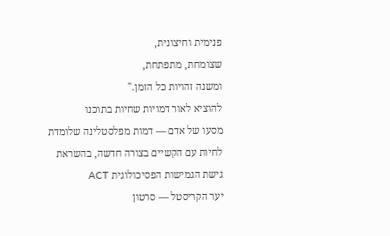פנימית וחיצונית,
שצומחת, מתפתחת,
ומשנה זהויות כל הזמן."
להוציא לאור דמויות שחיות בתוכנו
מסעו של אדם — דמות מפלסטלינה שלומדת לחיות עם הקשיים בצורה חדשה, בהשראת גישת הגמישות הפסיכולוגית ACT
יער הקריסטל — סרטון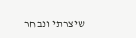שיצרתי ונבחר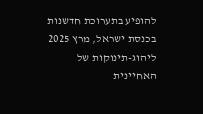להופיע בתערוכת חדשנות בכנסת ישראל, מרץ 2025
ליהוג-תינוקות של האחיינית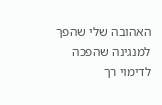האהובה שלי שהפך למנגינה שהפכה לדימוי רך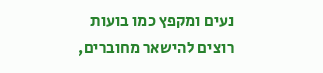נעים ומקפץ כמו בועות
רוצים להישאר מחוברים,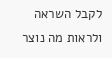לקבל השראה ולראות מה נוצר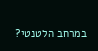במרחב הלטנטי?